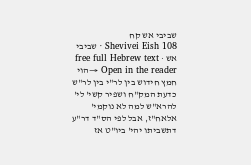שביבי אש קח
Shevivei Eish 108 · שביבי אש · free full Hebrew text
Open in the reader →הוי חמץ חידוש בין לר"י בין לר"ש כדעת המק"ח ושפיר קשי' לי' להרא"ש למה לא נוקמי' אלאח"ז, אבל לפי הס"ד דר"ע דתשביתו יהי' ביו"ט אז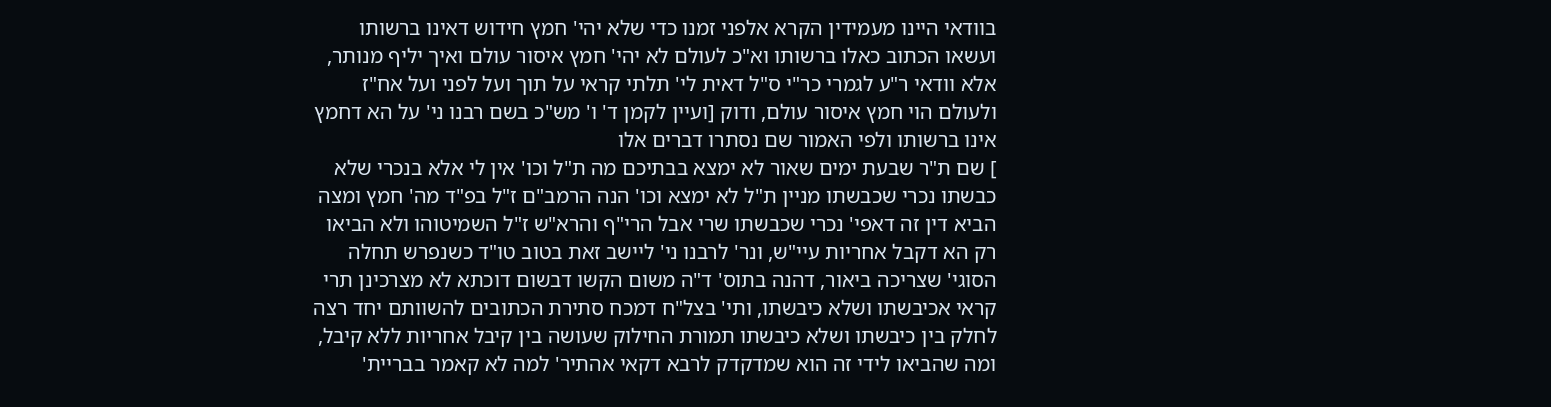בוודאי היינו מעמידין הקרא אלפני זמנו כדי שלא יהי' חמץ חידוש דאינו ברשותו ועשאו הכתוב כאלו ברשותו וא"כ לעולם לא יהי' חמץ איסור עולם ואיך יליף מנותר, אלא וודאי ר"ע לגמרי כר"י ס"ל דאית לי' תלתי קראי על תוך ועל לפני ועל אח"ז ולעולם הוי חמץ איסור עולם, ודוק [ועיין לקמן ד' ו' מש"כ בשם רבנו ני' על הא דחמץ אינו ברשותו ולפי האמור שם נסתרו דברים אלו
] שם ת"ר שבעת ימים שאור לא ימצא בבתיכם מה ת"ל וכו' אין לי אלא בנכרי שלא כבשתו נכרי שכבשתו מניין ת"ל לא ימצא וכו' הנה הרמב"ם ז"ל בפ"ד מה' חמץ ומצה הביא דין זה דאפי' נכרי שכבשתו שרי אבל הרי"ף והרא"ש ז"ל השמיטוהו ולא הביאו רק הא דקבל אחריות עיי"ש, ונר' לרבנו ני' ליישב זאת בטוב טו"ד כשנפרש תחלה הסוגי' שצריכה ביאור, דהנה בתוס' ד"ה משום הקשו דבשום דוכתא לא מצרכינן תרי קראי אכיבשתו ושלא כיבשתו, ותי' בצל"ח דמכח סתירת הכתובים להשוותם יחד רצה לחלק בין כיבשתו ושלא כיבשתו תמורת החילוק שעושה בין קיבל אחריות ללא קיבל, ומה שהביאו לידי זה הוא שמדקדק לרבא דקאי אהתיר' למה לא קאמר בבריית'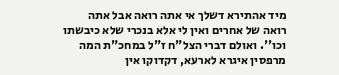מיד אהתירא דשלך אי אתה רואה אבל אתה רואה של אחרים ואין לי אלא בנכרי שלא כיבשתו וכו''. ואולם דברי הצל"ח ז"ל במחכ"ת המה מרפסין איגרא לארעא, דקדוקו אין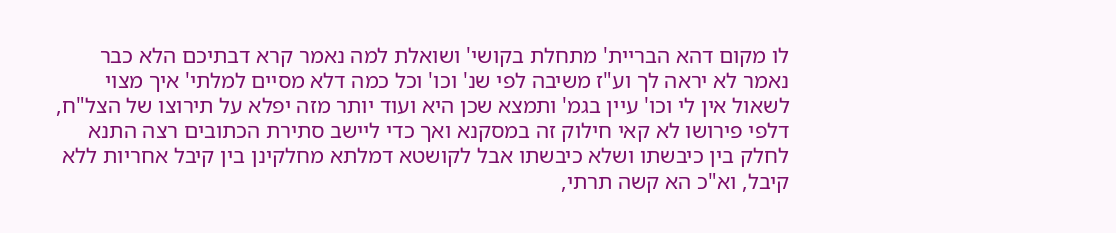לו מקום דהא הבריית' מתחלת בקושי' ושואלת למה נאמר קרא דבתיכם הלא כבר נאמר לא יראה לך וע"ז משיבה לפי שנ' וכו' וכל כמה דלא מסיים למלתי' איך מצוי לשאול אין לי וכו' עיין בגמ' ותמצא שכן היא ועוד יותר מזה יפלא על תירוצו של הצל"ח, דלפי פירושו לא קאי חילוק זה במסקנא ואך כדי ליישב סתירת הכתובים רצה התנא לחלק בין כיבשתו ושלא כיבשתו אבל לקושטא דמלתא מחלקינן בין קיבל אחריות ללא קיבל, וא"כ הא קשה תרתי,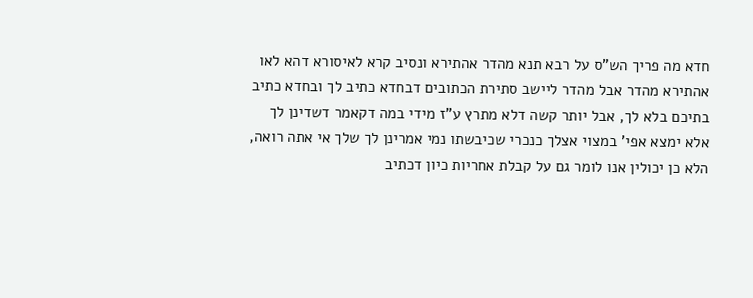חדא מה פריך הש"ס על רבא תנא מהדר אהתירא ונסיב קרא לאיסורא דהא לאו אהתירא מהדר אבל מהדר ליישב סתירת הכתובים דבחדא כתיב לך ובחדא כתיב בתיכם בלא לך, אבל יותר קשה דלא מתרץ ע"ז מידי במה דקאמר דשדינן לך אלא ימצא אפי' במצוי אצלך כנכרי שכיבשתו נמי אמרינן לך שלך אי אתה רואה, הלא כן יכולין אנו לומר גם על קבלת אחריות כיון דכתיב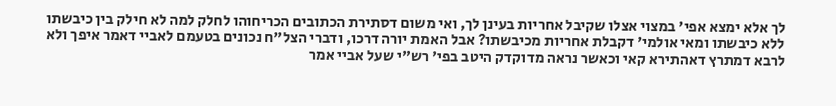לך אלא ימצא אפי' במצוי אצלו שקיבל אחריות בעינן לך, ואי משום דסתירת הכתובים הכריחוהו לחלק למה לא חילק בין כיבשתו ללא כיבשתו ומאי אולמי' דקבלת אחריות מכיבשתו? אבל האמת יורה דרכו, ודברי הצל"ח נכונים בטעמם לאביי דאמר איפך ולא לרבא דמתרץ דאהתירא קאי וכאשר נראה מדוקדק היטב בפי' רש"י שעל אביי אמר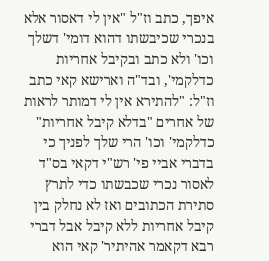איפך, כתב וז"ל "אין לי דאסור אלא בנכרי שכיבשתו דהוא דומי' דשלך וכו' ולא כתב ובקיבל אחריות כדלקמי', ובד"ה וארישא קאי כתב וז"ל: "להתירא אין לי דמותר לראות של אחרים "בדלא קיבל אחריות" כדלקמי' וכו' הרי שלך לפניך כי בדברי אביי פי' רש"י דקאי בס"ד לאסור נכרי שכבשתו כדי לתרץ סתירת הכתובים ואז לא נחלק בין קיבל אחריות ללא קיבל אבל דברי רבא דקאמר אהיתיר' קאי הוא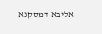אליבא דמסקנא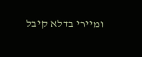ומיירי בדלא קיבל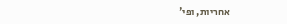אחריות, ופי'